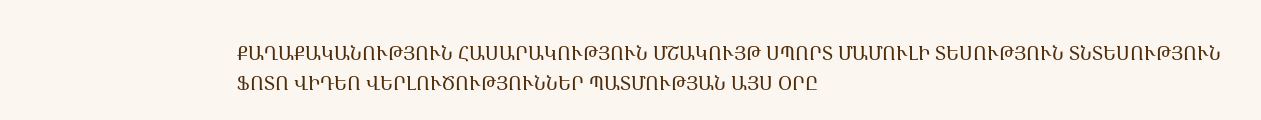ՔԱՂԱՔԱԿԱՆՈՒԹՅՈՒՆ ՀԱՍԱՐԱԿՈՒԹՅՈՒՆ ՄՇԱԿՈՒՅԹ ՍՊՈՐՏ ՄԱՄՈՒԼԻ ՏԵՍՈՒԹՅՈՒՆ ՏՆՏԵՍՈՒԹՅՈՒՆ ՖՈՏՈ ՎԻԴԵՈ ՎԵՐԼՈՒԾՈՒԹՅՈՒՆՆԵՐ ՊԱՏՄՈՒԹՅԱՆ ԱՅՍ ՕՐԸ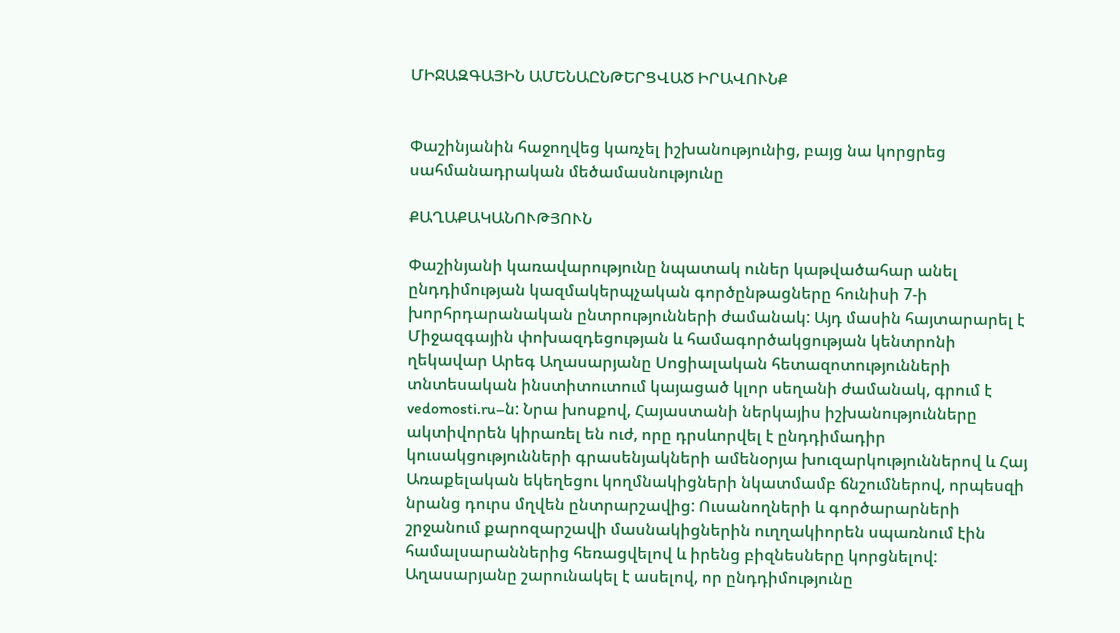ՄԻՋԱԶԳԱՅԻՆ ԱՄԵՆԱԸՆԹԵՐՑՎԱԾ ԻՐԱՎՈՒՆՔ


Փաշինյանին հաջողվեց կառչել իշխանությունից, բայց նա կորցրեց սահմանադրական մեծամասնությունը

ՔԱՂԱՔԱԿԱՆՈՒԹՅՈՒՆ

Փաշինյանի կառավարությունը նպատակ ուներ կաթվածահար անել ընդդիմության կազմակերպչական գործընթացները հունիսի 7-ի խորհրդարանական ընտրությունների ժամանակ: Այդ մասին հայտարարել է Միջազգային փոխազդեցության և համագործակցության կենտրոնի ղեկավար Արեգ Աղասարյանը Սոցիալական հետազոտությունների տնտեսական ինստիտուտում կայացած կլոր սեղանի ժամանակ, գրում է vedomosti.ru–ն: Նրա խոսքով, Հայաստանի ներկայիս իշխանությունները ակտիվորեն կիրառել են ուժ, որը դրսևորվել է ընդդիմադիր կուսակցությունների գրասենյակների ամենօրյա խուզարկություններով և Հայ Առաքելական եկեղեցու կողմնակիցների նկատմամբ ճնշումներով, որպեսզի նրանց դուրս մղվեն ընտրարշավից: Ուսանողների և գործարարների շրջանում քարոզարշավի մասնակիցներին ուղղակիորեն սպառնում էին համալսարաններից հեռացվելով և իրենց բիզնեսները կորցնելով: Աղասարյանը շարունակել է ասելով, որ ընդդիմությունը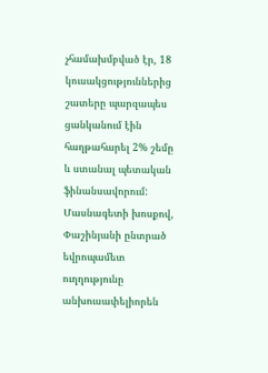չհամախմբված էր, 18 կուսակցություններից շատերը պարզապես ցանկանում էին հաղթահարել 2% շեմը և ստանալ պետական ֆինանսավորում: Մասնագետի խոսքով, Փաշինյանի ընտրած եվրոպամետ ուղղությունը անխուսափելիորեն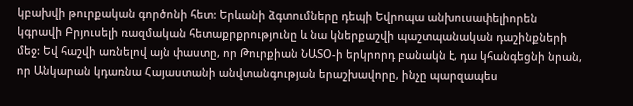կբախվի թուրքական գործոնի հետ: Երևանի ձգտումները դեպի Եվրոպա անխուսափելիորեն կգրավի Բրյուսելի ռազմական հետաքրքրությունը և նա կներքաշվի պաշտպանական դաշինքների մեջ: Եվ հաշվի առնելով այն փաստը, որ Թուրքիան ՆԱՏՕ-ի երկրորդ բանակն է, դա կհանգեցնի նրան, որ Անկարան կդառնա Հայաստանի անվտանգության երաշխավորը, ինչը պարզապես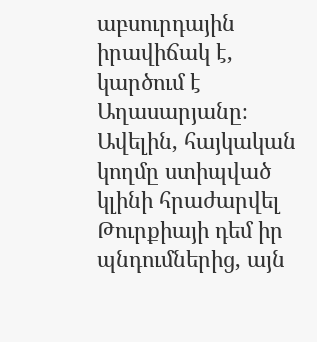աբսուրդային իրավիճակ է, կարծում է Աղասարյանը։ Ավելին, հայկական կողմը ստիպված կլինի հրաժարվել Թուրքիայի դեմ իր պնդումներից, այն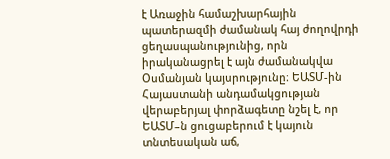է Առաջին համաշխարհային պատերազմի ժամանակ հայ ժողովրդի ցեղասպանությունից, որն իրականացրել է այն ժամանակվա Օսմանյան կայսրությունը։ ԵԱՏՄ-ին Հայաստանի անդամակցության վերաբերյալ փորձագետը նշել է, որ ԵԱՏՄ–ն ցուցաբերում է կայուն տնտեսական աճ,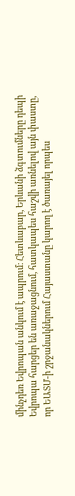մինչդեռ Եվրոպան անկում է ապրում։ Հետևաբար, Երևանի ձգտումները դեպի Եվրոպա հարցեր են առաջացնում, հատկապես հաշվի առնելով այն փաստը, որ ԵԱՏՄ-ի շրջանակներում Հայաստանը կարող է ծառայել որպես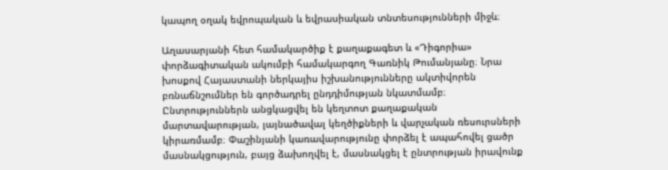կապող օղակ եվրոպական և եվրասիական տնտեսությունների միջև։

Աղասարյանի հետ համակարծիք է քաղաքագետ և «Դիգորիա» փորձագիտական ակումբի համակարգող Գառնիկ Թումանյանը։ Նրա խոսքով Հայաստանի ներկայիս իշխանությունները ակտիվորեն բռնաճնշումներ են գործադրել ընդդիմության նկատմամբ։ Ընտրություններն անցկացվել են կեղտոտ քաղաքական մարտավարության, լայնածավալ կեղծիքների և վարչական ռեսուրսների կիրառմամբ։ Փաշինյանի կառավարությունը փորձել է ապահովել ցածր մասնակցություն, բայց ձախողվել է, մասնակցել է ընտրության իրավունք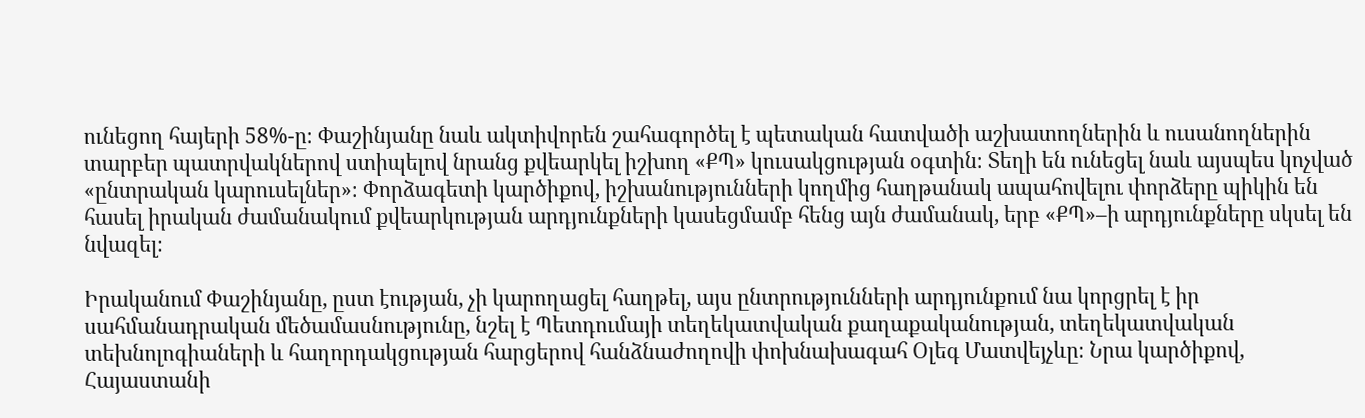ունեցող հայերի 58%-ը։ Փաշինյանը նաև ակտիվորեն շահագործել է պետական հատվածի աշխատողներին և ուսանողներին տարբեր պատրվակներով ստիպելով նրանց քվեարկել իշխող «ՔՊ» կուսակցության օգտին։ Տեղի են ունեցել նաև այսպես կոչված «ընտրական կարուսելներ»։ Փորձագետի կարծիքով, իշխանությունների կողմից հաղթանակ ապահովելու փորձերը պիկին են հասել իրական ժամանակում քվեարկության արդյունքների կասեցմամբ հենց այն ժամանակ, երբ «ՔՊ»–ի արդյունքները սկսել են նվազել։

Իրականում Փաշինյանը, ըստ էության, չի կարողացել հաղթել, այս ընտրությունների արդյունքում նա կորցրել է իր սահմանադրական մեծամասնությունը, նշել է Պետդումայի տեղեկատվական քաղաքականության, տեղեկատվական տեխնոլոգիաների և հաղորդակցության հարցերով հանձնաժողովի փոխնախագահ Օլեգ Մատվեյչևը։ Նրա կարծիքով, Հայաստանի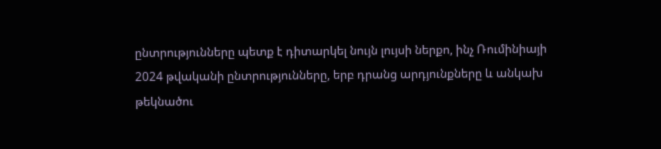ընտրությունները պետք է դիտարկել նույն լույսի ներքո, ինչ Ռումինիայի 2024 թվականի ընտրությունները, երբ դրանց արդյունքները և անկախ թեկնածու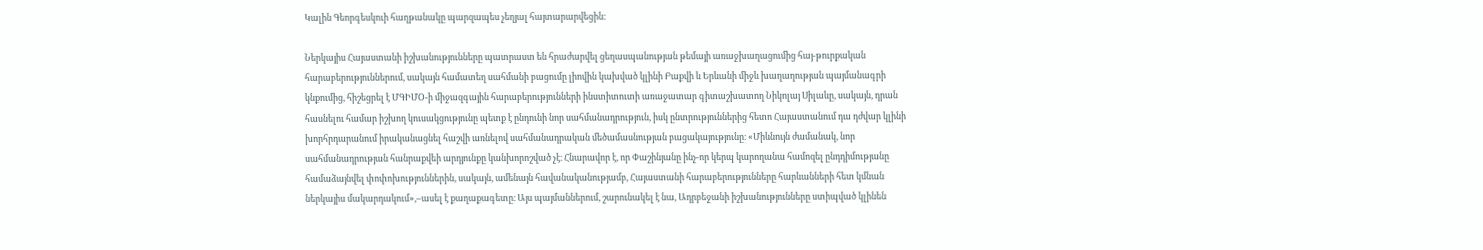Կալին Գեորգեսկուի հաղթանակը պարզապես չեղյալ հայտարարվեցին։

Ներկայիս Հայաստանի իշխանությունները պատրաստ են հրաժարվել ցեղասպանության թեմայի առաջխաղացումից հայ-թուրքական հարաբերություններում, սակայն համատեղ սահմանի բացումը լիովին կախված կլինի Բաքվի և Երևանի միջև խաղաղության պայմանագրի կնքումից, հիշեցրել է ՄԳԻՄՕ-ի միջազգային հարաբերությունների ինստիտուտի առաջատար գիտաշխատող Նիկոլայ Սիլաևը, սակայն, դրան հասնելու համար իշխող կուսակցությունը պետք է ընդունի նոր սահմանադրություն, իսկ ընտրություններից հետո Հայաստանում դա դժվար կլինի խորհրդարանում իրականացնել հաշվի առնելով սահմանադրական մեծամասնության բացակայությունը։ «Միևնույն ժամանակ, նոր սահմանադրության հանրաքվեի արդյունքը կանխորոշված չէ։ Հնարավոր է, որ Փաշինյանը ինչ-որ կերպ կարողանա համոզել ընդդիմությանը համաձայնվել փոփոխություններին, սակայն, ամենայն հավանականությամբ, Հայաստանի հարաբերությունները հարևանների հետ կմնան ներկայիս մակարդակում»,–ասել է քաղաքագետը։ Այս պայմաններում, շարունակել է նա, Ադրբեջանի իշխանությունները ստիպված կլինեն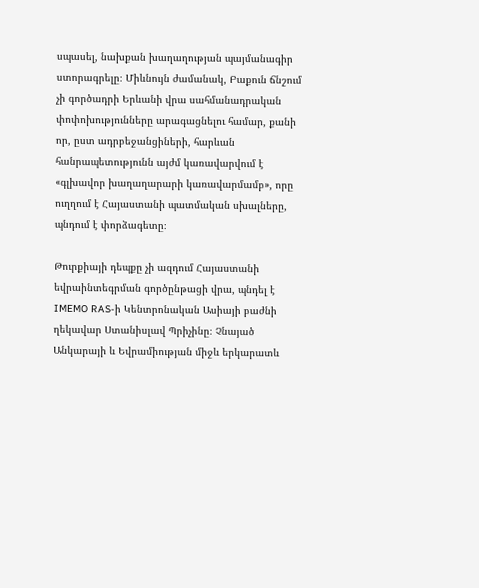սպասել, նախքան խաղաղության պայմանագիր ստորագրելը։ Միևնույն ժամանակ, Բաքուն ճնշում չի գործադրի Երևանի վրա սահմանադրական փոփոխությունները արագացնելու համար, քանի որ, ըստ ադրբեջանցիների, հարևան հանրապետությունն այժմ կառավարվում է «գլխավոր խաղաղարարի կառավարմամբ», որը ուղղում է Հայաստանի պատմական սխալները, պնդում է փորձագետը։

Թուրքիայի դեպքը չի ազդում Հայաստանի եվրաինտեգրման գործընթացի վրա, պնդել է IMEMO RAS-ի Կենտրոնական Ասիայի բաժնի ղեկավար Ստանիսլավ Պրիչինը։ Չնայած Անկարայի և Եվրամիության միջև երկարատև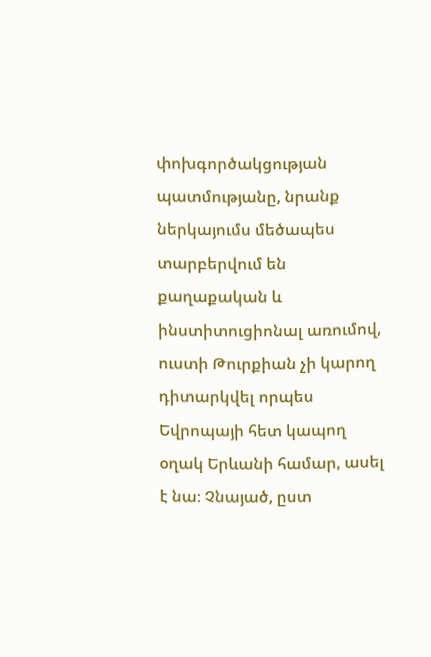փոխգործակցության պատմությանը, նրանք ներկայումս մեծապես տարբերվում են քաղաքական և ինստիտուցիոնալ առումով, ուստի Թուրքիան չի կարող դիտարկվել որպես Եվրոպայի հետ կապող օղակ Երևանի համար, ասել է նա։ Չնայած, ըստ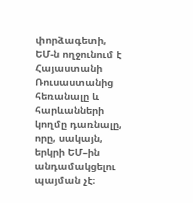փորձագետի, ԵՄ-ն ողջունում է Հայաստանի Ռուսաստանից հեռանալը և հարևանների կողմը դառնալը, որը, սակայն, երկրի ԵՄ–ին անդամակցելու պայման չէ։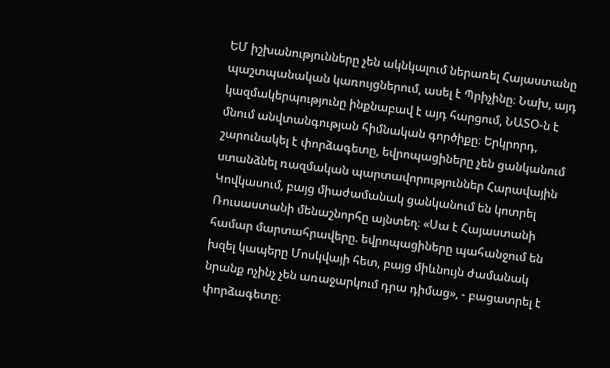ԵՄ իշխանությունները չեն ակնկալում ներառել Հայաստանը պաշտպանական կառույցներում, ասել է Պրիչինը։ Նախ, այդ կազմակերպությունը ինքնաբավ է այդ հարցում, ՆԱՏՕ-ն է մնում անվտանգության հիմնական գործիքը։ Երկրորդ, շարունակել է փորձագետը, եվրոպացիները չեն ցանկանում ստանձնել ռազմական պարտավորություններ Հարավային Կովկասում, բայց միաժամանակ ցանկանում են կոտրել Ռուսաստանի մենաշնորհը այնտեղ։ «Սա է Հայաստանի համար մարտահրավերը. եվրոպացիները պահանջում են խզել կապերը Մոսկվայի հետ, բայց միևնույն ժամանակ նրանք ոչինչ չեն առաջարկում դրա դիմաց», - բացատրել է փորձագետը։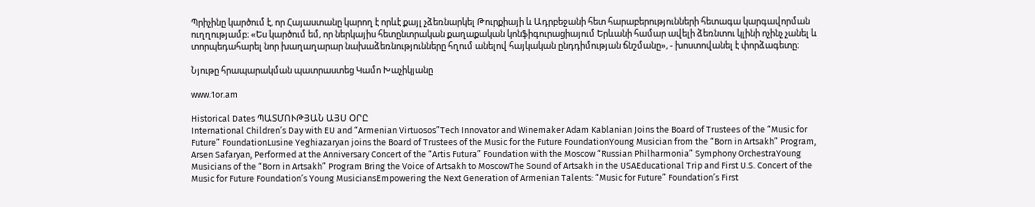Պրիչինը կարծում է, որ Հայաստանը կարող է որևէ քայլ չձեռնարկել Թուրքիայի և Ադրբեջանի հետ հարաբերությունների հետագա կարգավորման ուղղությամբ։ «Ես կարծում եմ, որ ներկայիս հետընտրական քաղաքական կոնֆիգուրացիայում Երևանի համար ավելի ձեռնտու կլինի ոչինչ չանել և տորպեդահարել նոր խաղաղարար նախաձեռնությունները հղում անելով հայկական ընդդիմության ճնշմանը», - խոստովանել է փորձագետը։

Նյութը հրապարակման պատրաստեց Կամո Խաչիկյանը

www.1or.am

Historical Dates ՊԱՏՄՈՒԹՅԱՆ ԱՅՍ ՕՐԸ
International Children’s Day with EU and “Armenian Virtuosos”Tech Innovator and Winemaker Adam Kablanian Joins the Board of Trustees of the “Music for Future” FoundationLusine Yeghiazaryan joins the Board of Trustees of the Music for the Future FoundationYoung Musician from the “Born in Artsakh” Program, Arsen Safaryan, Performed at the Anniversary Concert of the “Artis Futura” Foundation with the Moscow “Russian Philharmonia” Symphony OrchestraYoung Musicians of the “Born in Artsakh” Program Bring the Voice of Artsakh to MoscowThe Sound of Artsakh in the USAEducational Trip and First U.S. Concert of the Music for Future Foundation’s Young MusiciansEmpowering the Next Generation of Armenian Talents: “Music for Future” Foundation’s First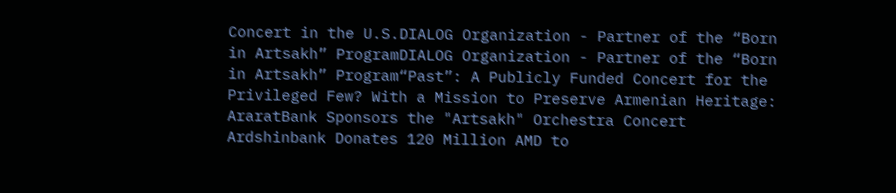Concert in the U.S.DIALOG Organization - Partner of the “Born in Artsakh” ProgramDIALOG Organization - Partner of the “Born in Artsakh” Program“Past”: A Publicly Funded Concert for the Privileged Few? With a Mission to Preserve Armenian Heritage: AraratBank Sponsors the "Artsakh" Orchestra Concert Ardshinbank Donates 120 Million AMD to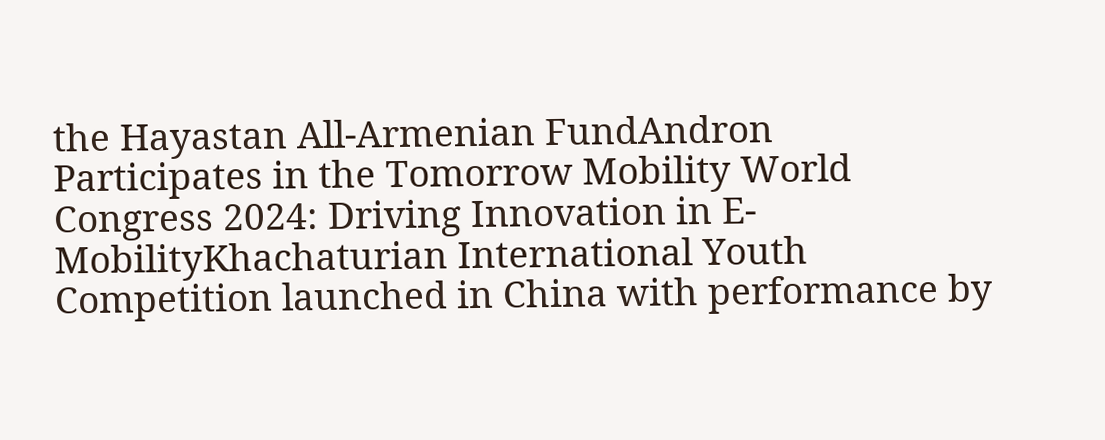the Hayastan All-Armenian FundAndron Participates in the Tomorrow Mobility World Congress 2024: Driving Innovation in E-MobilityKhachaturian International Youth Competition launched in China with performance by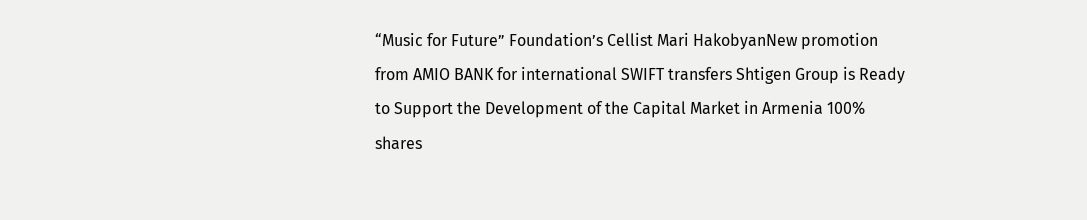“Music for Future” Foundation’s Cellist Mari HakobyanNew promotion from AMIO BANK for international SWIFT transfers Shtigen Group is Ready to Support the Development of the Capital Market in Armenia 100% shares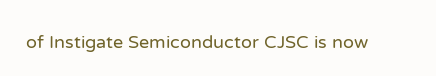of Instigate Semiconductor CJSC is now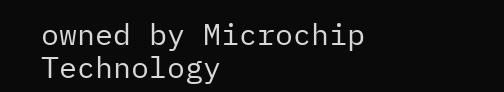owned by Microchip Technology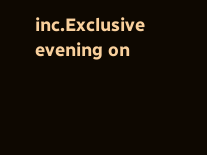inc.Exclusive evening on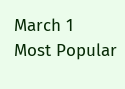March 1
Most Popular